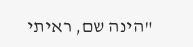"הינה שם, ראיתי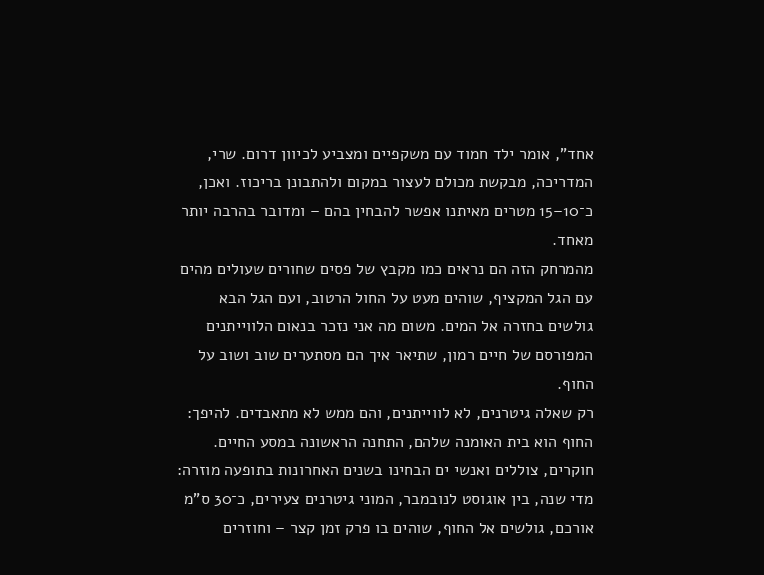אחד", אומר ילד חמוד עם משקפיים ומצביע לכיוון דרום. שרי, המדריכה, מבקשת מכולם לעצור במקום ולהתבונן בריכוז. ואכן, כ־10–15 מטרים מאיתנו אפשר להבחין בהם – ומדובר בהרבה יותר מאחד.
מהמרחק הזה הם נראים כמו מקבץ של פסים שחורים שעולים מהים עם הגל המקציף, שוהים מעט על החול הרטוב, ועם הגל הבא גולשים בחזרה אל המים. משום מה אני נזכר בנאום הלווייתנים המפורסם של חיים רמון, שתיאר איך הם מסתערים שוב ושוב על החוף.
רק שאלה גיטרנים, לא לווייתנים, והם ממש לא מתאבדים. להיפך: החוף הוא בית האומנה שלהם, התחנה הראשונה במסע החיים.
חוקרים, צוללים ואנשי ים הבחינו בשנים האחרונות בתופעה מוזרה: מדי שנה, בין אוגוסט לנובמבר, המוני גיטרנים צעירים, כ־30 ס"מ אורכם, גולשים אל החוף, שוהים בו פרק זמן קצר – וחוזרים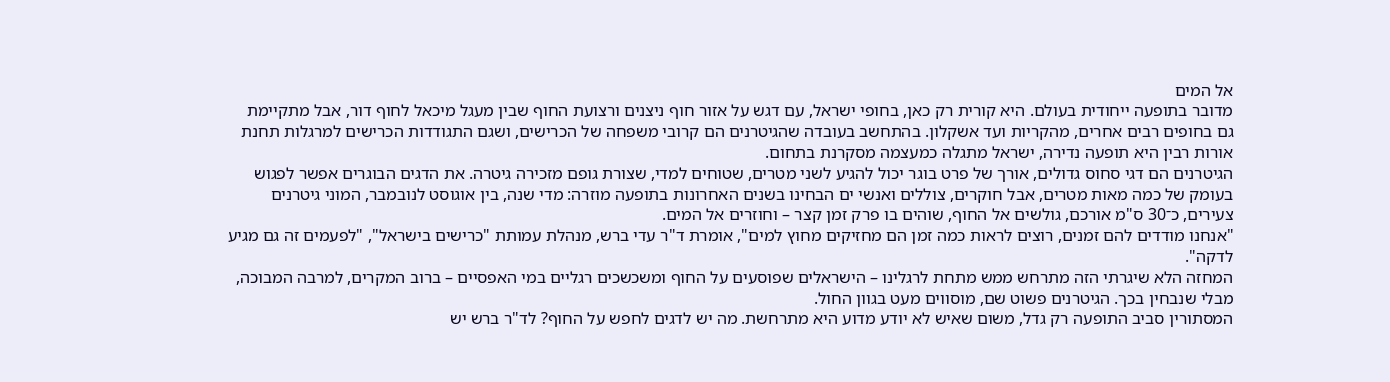אל המים
מדובר בתופעה ייחודית בעולם. היא קורית רק כאן, בחופי ישראל, עם דגש על אזור חוף ניצנים ורצועת החוף שבין מעגל מיכאל לחוף דור, אבל מתקיימת גם בחופים רבים אחרים, מהקריות ועד אשקלון. בהתחשב בעובדה שהגיטרנים הם קרובי משפחה של הכרישים, ושגם התגודדות הכרישים למרגלות תחנת אורות רבין היא תופעה נדירה, ישראל מתגלה כמעצמה מסקרנת בתחום.
הגיטרנים הם דגי סחוס גדולים, אורך של פרט בוגר יכול להגיע לשני מטרים, שטוחים למדי, שצורת גופם מזכירה גיטרה. את הדגים הבוגרים אפשר לפגוש בעומק של כמה מאות מטרים, אבל חוקרים, צוללים ואנשי ים הבחינו בשנים האחרונות בתופעה מוזרה: מדי שנה, בין אוגוסט לנובמבר, המוני גיטרנים צעירים, כ־30 ס"מ אורכם, גולשים אל החוף, שוהים בו פרק זמן קצר – וחוזרים אל המים.
"אנחנו מודדים להם זמנים, רוצים לראות כמה זמן הם מחזיקים מחוץ למים", אומרת ד"ר עדי ברש, מנהלת עמותת "כרישים בישראל", "לפעמים זה גם מגיע לדקה".
המחזה הלא שיגרתי הזה מתרחש ממש מתחת לרגלינו – הישראלים שפוסעים על החוף ומשכשכים רגליים במי האפסיים – ברוב המקרים, למרבה המבוכה, מבלי שנבחין בכך. הגיטרנים פשוט שם, מוסווים מעט בגוון החול.
המסתורין סביב התופעה רק גדל, משום שאיש לא יודע מדוע היא מתרחשת. מה יש לדגים לחפש על החוף? לד"ר ברש יש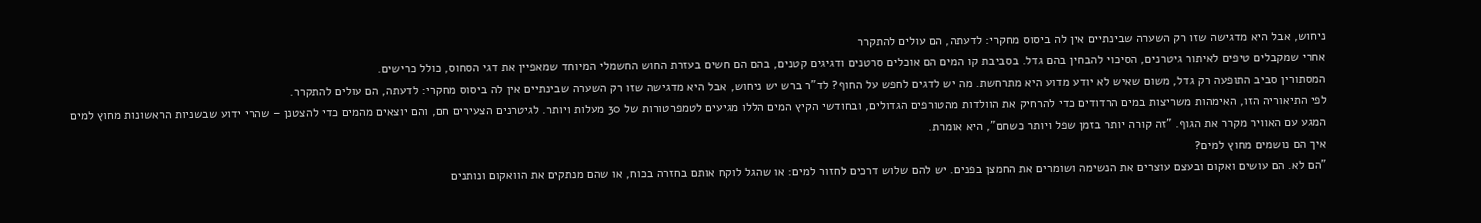ניחוש, אבל היא מדגישה שזו רק השערה שבינתיים אין לה ביסוס מחקרי: לדעתה, הם עולים להתקרר
אחרי שמקבלים טיפים לאיתור גיטרנים, הסיכוי להבחין בהם גדל. בסביבת קו המים הם אוכלים סרטנים ודגיגים קטנים, בהם הם חשים בעזרת החוש החשמלי המיוחד שמאפיין את דגי הסחוס, כולל כרישים.
המסתורין סביב התופעה רק גדל, משום שאיש לא יודע מדוע היא מתרחשת. מה יש לדגים לחפש על החוף? לד"ר ברש יש ניחוש, אבל היא מדגישה שזו רק השערה שבינתיים אין לה ביסוס מחקרי: לדעתה, הם עולים להתקרר.
לפי התיאוריה הזו, האימהות משריצות במים הרדודים כדי להרחיק את הוולדות מהטורפים הגדולים, ובחודשי הקיץ המים הללו מגיעים לטמפרטורות של 30 מעלות ויותר. לגיטרנים הצעירים חם, והם יוצאים מהמים כדי להצטנן – שהרי ידוע שבשניות הראשונות מחוץ למים המגע עם האוויר מקרר את הגוף. "זה קורה יותר בזמן שפל ויותר כשחם", היא אומרת.
איך הם נושמים מחוץ למים?
"הם לא. הם עושים ואקום ובעצם עוצרים את הנשימה ושומרים את החמצן בפנים. יש להם שלוש דרכים לחזור למים: או שהגל לוקח אותם בחזרה בכוח, או שהם מנתקים את הוואקום ונותנים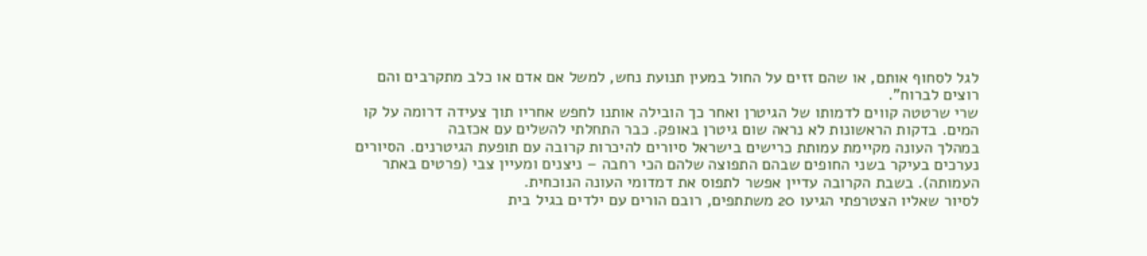לגל לסחוף אותם, או שהם זזים על החול במעין תנועת נחש, למשל אם אדם או כלב מתקרבים והם רוצים לברוח".
שרי שרטטה קווים לדמותו של הגיטרן ואחר כך הובילה אותנו לחפש אחריו תוך צעידה דרומה על קו המים. בדקות הראשונות לא נראה שום גיטרן באופק. כבר התחלתי להשלים עם אכזבה
במהלך העונה מקיימת עמותת כרישים בישראל סיורים להיכרות קרובה עם תופעת הגיטרנים. הסיורים נערכים בעיקר בשני החופים שבהם התפוצה שלהם הכי רחבה – ניצנים ומעיין צבי (פרטים באתר העמותה). בשבת הקרובה עדיין אפשר לתפוס את דמדומי העונה הנוכחית.
לסיור שאליו הצטרפתי הגיעו 20 משתתפים, רובם הורים עם ילדים בגיל בית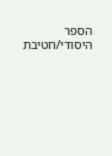הספר היסודי/חטיבת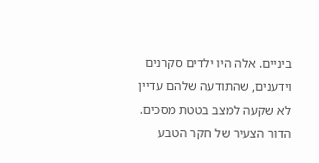ביניים. אלה היו ילדים סקרנים וידענים, שהתודעה שלהם עדיין לא שקעה למצב בטטת מסכים. הדור הצעיר של חקר הטבע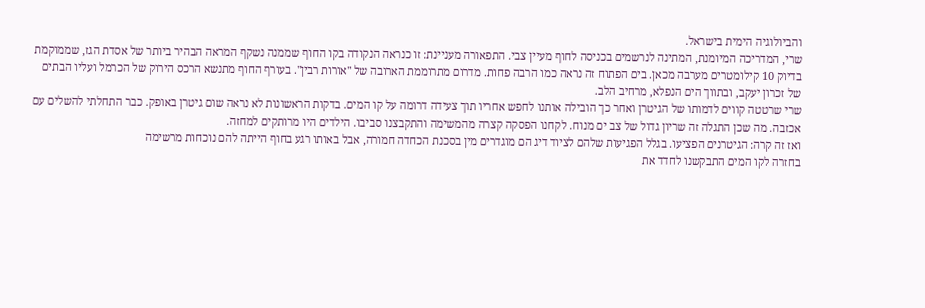והביולוגיה הימית בישראל.
שרי, המדריכה המיומנת, המתינה לנרשמים בכניסה לחוף מעיין צבי. התפאורה מעניינת: זו כנראה הנקודה בקו החוף שממנה נשקף המראה הבהיר ביותר של אסדת הגז, שממוקמת בדיוק 10 קילומטרים מערבה מכאן. בים הפתוח זה נראה כמו הרבה פחות. מדרום מתרוממת הארובה של "אורות רבין". בעורף החוף מתנשא הרכס הירוק של הכרמל ועליו הבתים של זכרון יעקב, ובתווך הים הנפלא, מרחיב הלב.
שרי שרטטה קווים לדמותו של הגיטרן ואחר כך הובילה אותנו לחפש אחריו תוך צעידה דרומה על קו המים. בדקות הראשונות לא נראה שום גיטרן באופק. כבר התחלתי להשלים עם אכזבה. מה שכן התגלה זה שריון גדול של צב ים מנוח. לקחנו הפסקה קצרה מהמשימה והתקבצנו סביבו. הילדים היו מרותקים למחזה.
ואז זה קרה: הגיטרנים הפציעו. בגלל הפגיעות שלהם לציוד דיג הם מוגדרים מין בסכנת הכחדה חמורה, אבל באותו רגע בחוף הייתה להם נוכחות מרשימה
בחזרה לקו המים התבקשנו לחדד את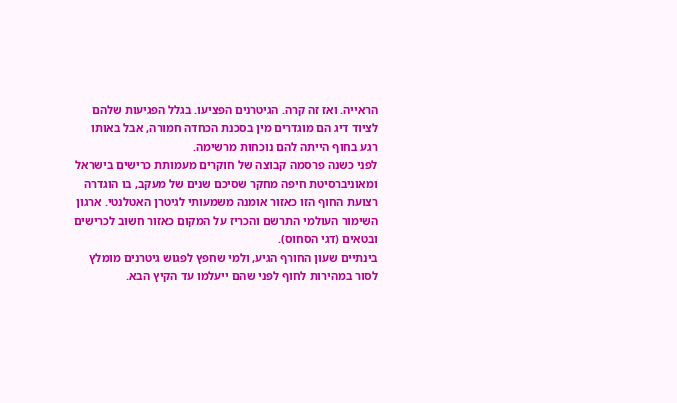הראייה. ואז זה קרה. הגיטרנים הפציעו. בגלל הפגיעות שלהם לציוד דיג הם מוגדרים מין בסכנת הכחדה חמורה, אבל באותו רגע בחוף הייתה להם נוכחות מרשימה.
לפני כשנה פרסמה קבוצה של חוקרים מעמותת כרישים בישראל ומאוניברסיטת חיפה מחקר שסיכם שנים של מעקב, בו הוגדרה רצועת החוף הזו כאזור אומנה משמעותי לגיטרן האטלנטי. ארגון השימור העולמי התרשם והכריז על המקום כאזור חשוב לכרישים ובטאים (דגי הסחוס).
בינתיים שעון החורף הגיע, ולמי שחפץ לפגוש גיטרנים מומלץ לסור במהירות לחוף לפני שהם ייעלמו עד הקיץ הבא.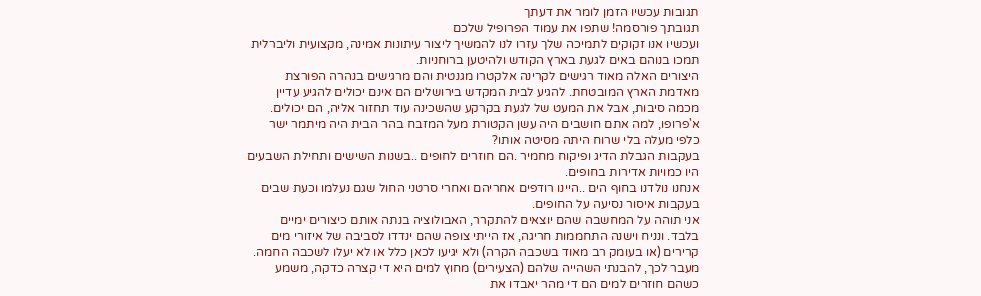תגובות עכשיו הזמן לומר את דעתך
תגובתך פורסמה! שתפו את עמוד הפרופיל שלכם
ועכשיו אנו זקוקים לתמיכה שלך עזרו לנו להמשיך ליצור עיתונות אמינה, מקצועית וליברלית
תמכו בנוהם באים לגעת בארץ הקודש ולהיטען ברוחניות.
היצורים האלה מאוד רגישים לקרינה אלקטרו מגנטית והם מרגישים בנהרה הפורצת מאדמת הארץ המובטחת. להגיע לבית המקדש בירושלים הם אינם יכולים להגיע עדיין מכמה סיבות, אבל את המעט של לגעת בקרקע שהשכינה עוד תחזור אליה, הם יכולים.
א'פרופו, למה אתם חושבים היה עשן הקטורת מעל המזבח בהר הבית היה מיתמר ישר כלפי מעלה בלי שרוח היתה מסיטה אותו?
בעקבות הגבלת הדיג ופיקוח מחמיר .הם חוזרים לחופים ..בשנות השישים ותחילת השבעים היו כמויות אדירות בחופים.
אנחנו נולדנו בחוף הים ..היינו רודפים אחריהם ואחרי סרטני החול שגם נעלמו וכעת שבים בעקבות איסור נסיעה על החופים.
אני תוהה על המחשבה שהם יוצאים להתקרר, האבולוציה בנתה אותם כיצורים ימיים בלבד. ונניח וישנה התחממות חריגה, אז הייתי צופה שהם ינדדו לסביבה של איזורי מים קרירים (או בעומק רב מאוד בשכבה הקרה) ולא יגיעו לכאן כלל או לא יעלו לשכבה החמה. מעבר לכך, להבנתי השהייה שלהם (הצעירים) מחוץ למים היא די קצרה כדקה, משמע כשהם חוזרים למים הם די מהר יאבדו את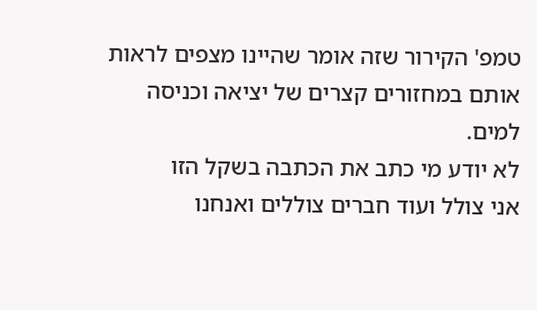טמפ' הקירור שזה אומר שהיינו מצפים לראות אותם במחזורים קצרים של יציאה וכניסה למים.
לא יודע מי כתב את הכתבה בשקל הזו
אני צולל ועוד חברים צוללים ואנחנו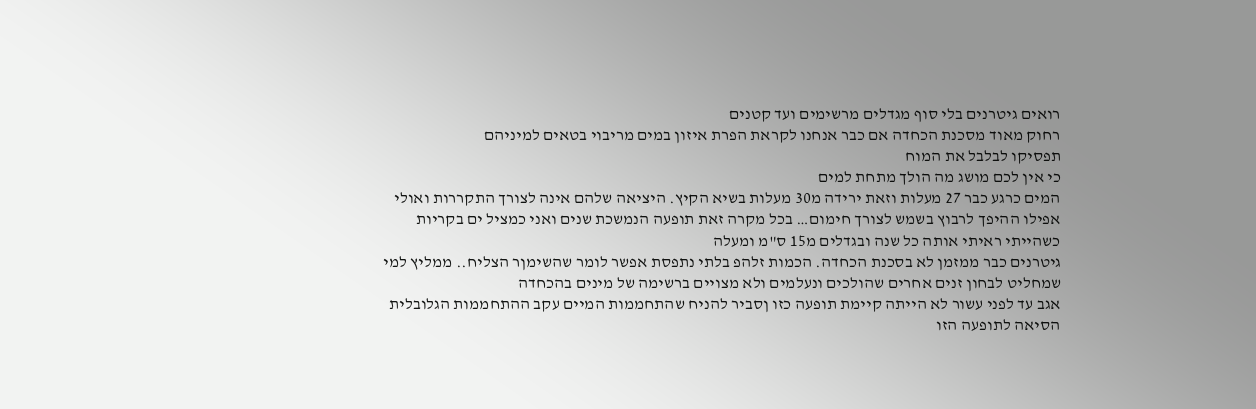רואים גיטרנים בלי סוף מגדלים מרשימים ועד קטנים
רחוק מאוד מסכנת הכחדה אם כבר אנחנו לקראת הפרת איזון במים מריבוי בטאים למיניהם
תפסיקו לבלבל את המוח
כי אין לכם מושג מה הולך מתחת למים
המים כרגע כבר 27 מעלות וזאת ירידה מ30 מעלות בשיא הקיץ. היציאה שלהם אינה לצורך התקררות ואולי אפילו ההיפך לרבוץ בשמש לצורך חימום… בכל מקרה זאת תופעה הנמשכת שנים ואני כמציל ים בקריות כשהייתי ראיתי אותה כל שנה ובגדלים מ15 ס"מ ומעלה
גיטרנים כבר ממזמן לא בסכנת הכחדה. הכמות זלהפ בלתי נתפסת אפשר לומר שהשימןר הצליח.. ממליץ למי שמחליט לבחון זנים אחרים שהולכים ונעלמים ולא מצויים ברשימה של מינים בהכחדה
אגב עד לפני עשור לא הייתה קיימת תופעה כזו ןסביר להניח שהתחממות המיים עקב ההתחממות הגלובלית הסיאה לתופעה הזו